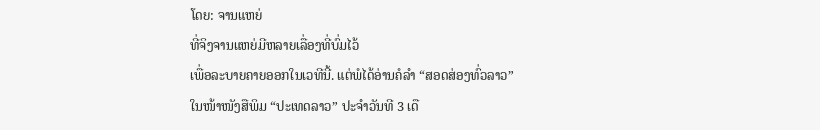ໂດຍ: ຈານແຫຍ່
ທີ່ຈິງຈານແຫຍ່ມີຫລາຍເລື່ອງທີ່ບົ່ມໄວ້
ເພື່ອລະບາຍຄາຍອອກໃນເວທີນີ້. ແຕ່ພໍໄດ້ອ່ານຄໍລຳ “ສອດສ່ອງທົ່ວລາວ”
ໃນໜ້າໜັງສືພິມ “ປະເທດລາວ” ປະຈຳວັນທີ 3 ເດື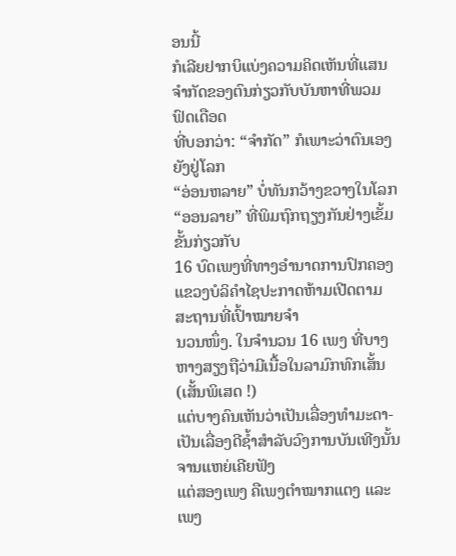ອນນີ້
ກໍເລີຍຢາກບິແບ່ງຄວາມຄິດເຫັນທີ່ແສນຈຳກັດຂອງຕົນກ່ຽວກັບບັນຫາທີ່ພວມຟົດເດືອດ
ທີ່ບອກວ່າ: “ຈຳກັດ” ກໍເພາະວ່າຕົນເອງຍັງຢູ່ໂລກ
“ອ່ອນຫລາຍ” ບໍ່ທັນກວ້າງຂວາງໃນໂລກ
“ອອນລາຍ” ທີ່ພິມຖົກຖຽງກັນຢ່າງເຂັ້ມຂັ້ນກ່ຽວກັບ
16 ບົດເພງທີ່ທາງອຳນາດການປົກຄອງແຂວງບໍລິຄຳໄຊປະກາດຫ້າມເປີດຕາມສະຖານທີ່ເປົ້າໝາຍຈຳ
ນວນໜຶ່ງ. ໃນຈຳນວນ 16 ເພງ ທີ່ບາງຫາງສຽງຖືວ່າມີເນື້ອໃນລາມົກທົກເສັ້ນ (ເສັ້ນພິເສດ !)
ແຕ່ບາງຄົນເຫັນວ່າເປັນເລື່ອງທຳມະດາ-ເປັນເລື່ອງດີຊ້ຳສຳລັບວົງການບັນເທີງນັ້ນ
ຈານແຫຍ່ເຄີຍຟັງ
ແຕ່ສອງເພງ ຄືເພງຕຳໝາກແຕງ ແລະ ເພງ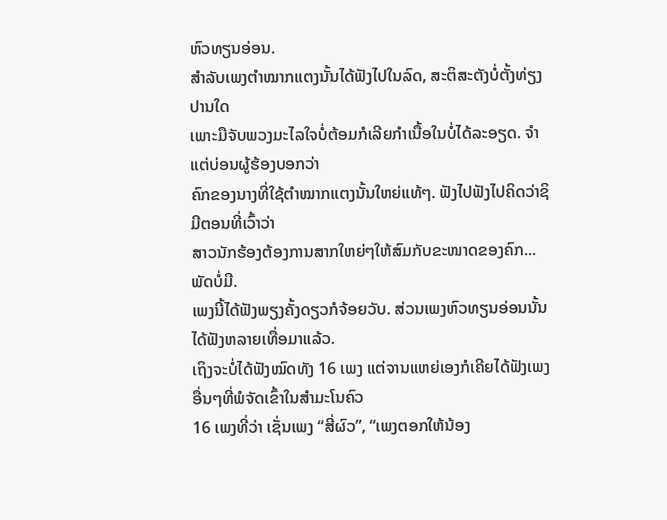ຫົວທຽນອ່ອນ.
ສຳລັບເພງຕຳໝາກແຕງນັ້ນໄດ້ຟັງໄປໃນລົດ, ສະຕິສະຕັງບໍ່ຕັ້ງທ່ຽງປານໃດ
ເພາະມືຈັບພວງມະໄລໃຈບໍ່ຕ້ອມກໍເລີຍກຳເນື້ອໃນບໍ່ໄດ້ລະອຽດ. ຈຳແຕ່ບ່ອນຜູ້ຮ້ອງບອກວ່າ
ຄົກຂອງນາງທີ່ໃຊ້ຕຳໝາກແຕງນັ້ນໃຫຍ່ແທ້ໆ. ຟັງໄປຟັງໄປຄິດວ່າຊິມີຕອນທີ່ເວົ້າວ່າ
ສາວນັກຮ້ອງຕ້ອງການສາກໃຫຍ່ໆໃຫ້ສົມກັບຂະໜາດຂອງຄົກ... ພັດບໍ່ມີ.
ເພງນີ້ໄດ້ຟັງພຽງຄັ້ງດຽວກໍຈ້ອຍວັບ. ສ່ວນເພງຫົວທຽນອ່ອນນັ້ນໄດ້ຟັງຫລາຍເທື່ອມາແລ້ວ.
ເຖິງຈະບໍ່ໄດ້ຟັງໝົດທັງ 16 ເພງ ແຕ່ຈານແຫຍ່ເອງກໍເຄີຍໄດ້ຟັງເພງອື່ນໆທີ່ພໍຈັດເຂົ້າໃນສຳມະໂນຄົວ
16 ເພງທີ່ວ່າ ເຊັ່ນເພງ “ສີ່ຜົວ”, “ເພງຕອກໃຫ້ນ້ອງ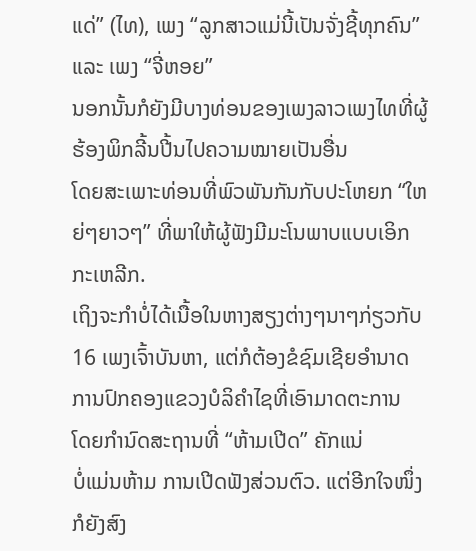ແດ່” (ໄທ), ເພງ “ລູກສາວແມ່ນີ້ເປັນຈັ່ງຊີ້ທຸກຄົນ” ແລະ ເພງ “ຈີ່ຫອຍ”
ນອກນັ້ນກໍຍັງມີບາງທ່ອນຂອງເພງລາວເພງໄທທີ່ຜູ້ຮ້ອງພິກລີ້ນປີ້ນໄປຄວາມໝາຍເປັນອື່ນ
ໂດຍສະເພາະທ່ອນທີ່ພົວພັນກັນກັບປະໂຫຍກ “ໃຫຍ່ໆຍາວໆ” ທີ່ພາໃຫ້ຜູ້ຟັງມີມະໂນພາບແບບເອິກກະເຫລີກ.
ເຖິງຈະກຳບໍ່ໄດ້ເນື້ອໃນຫາງສຽງຕ່າງໆນາໆກ່ຽວກັບ 16 ເພງເຈົ້າບັນຫາ, ແຕ່ກໍຕ້ອງຂໍຊົມເຊີຍອຳນາດການປົກຄອງແຂວງບໍລິຄຳໄຊທີ່ເອົາມາດຕະການ
ໂດຍກຳນົດສະຖານທີ່ “ຫ້າມເປີດ” ຄັກແນ່
ບໍ່ແມ່ນຫ້າມ ການເປີດຟັງສ່ວນຕົວ. ແຕ່ອີກໃຈໜຶ່ງກໍຍັງສົງ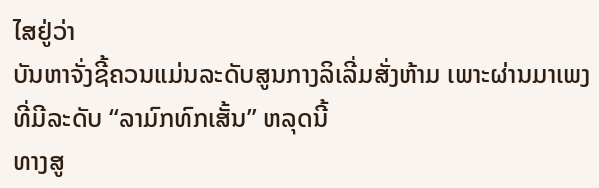ໄສຢູ່ວ່າ
ບັນຫາຈັ່ງຊີ້ຄວນແມ່ນລະດັບສູນກາງລິເລີ່ມສັ່ງຫ້າມ ເພາະຜ່ານມາເພງທີ່ມີລະດັບ “ລາມົກທົກເສັ້ນ” ຫລຸດນີ້
ທາງສູ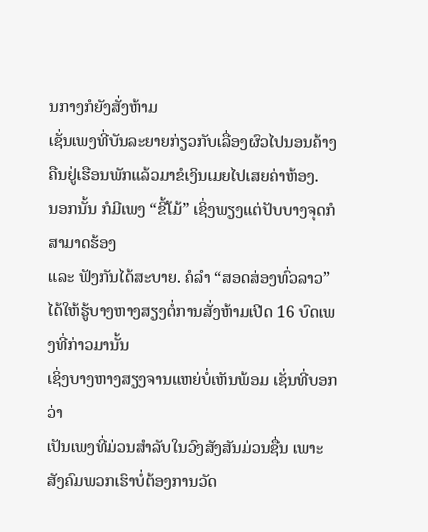ນກາງກໍຍັງສັ່ງຫ້າມ
ເຊັ່ນເພງທີ່ບັນລະຍາຍກ່ຽວກັບເລື່ອງຜົວໄປນອນຄ້າງຄືນຢູ່ເຮືອນພັກແລ້ວມາຂໍເງິນເມຍໄປເສຍຄ່າຫ້ອງ.
ນອກນັ້ນ ກໍມີເພງ “ຂີ້ໂມ້” ເຊິ່ງພຽງແຕ່ປັບບາງຈຸດກໍສາມາດຮ້ອງ
ແລະ ຟັງກັນໄດ້ສະບາຍ. ຄໍລຳ “ສອດສ່ອງທົ່ວລາວ” ໄດ້ໃຫ້ຮູ້ບາງຫາງສຽງຕໍ່ການສັ່ງຫ້າມເປີດ 16 ບົດເພງທີ່ກ່າວມານັ້ນ
ເຊິ່ງບາງຫາງສຽງຈານແຫຍ່ບໍ່ເຫັນພ້ອມ ເຊັ່ນທີ່ບອກວ່າ
ເປັນເພງທີ່ມ່ວນສຳລັບໃນວົງສັງສັນມ່ວນຊື່ນ ເພາະສັງຄົມພວກເຮົາບໍ່ຕ້ອງການວັດ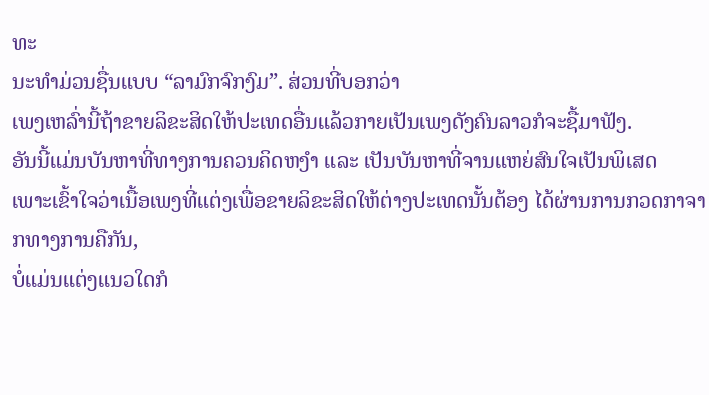ທະ
ນະທຳມ່ວນຊື່ນແບບ “ລາມົກຈົກງົມ”. ສ່ວນທີ່ບອກວ່າ
ເພງເຫລົ່ານີ້ຖ້າຂາຍລິຂະສິດໃຫ້ປະເທດອື່ນແລ້ວກາຍເປັນເພງດັງຄົນລາວກໍຈະຊື້ມາຟັງ.
ອັນນີ້ແມ່ນບັນຫາທີ່ທາງການຄວນຄິດຫງຳ ແລະ ເປັນບັນຫາທີ່ຈານແຫຍ່ສົນໃຈເປັນພິເສດ
ເພາະເຂົ້າໃຈວ່າເນື້ອເພງທີ່ແຕ່ງເພື່ອຂາຍລິຂະສິດໃຫ້ຕ່າງປະເທດນັ້ນຕ້ອງ ໄດ້ຜ່ານການກວດກາຈາກທາງການຄືກັນ,
ບໍ່ແມ່ນແຕ່ງແນວໃດກໍ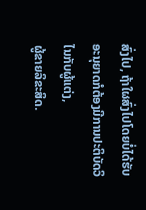ສົ່ງໄປ, ຖ້າໃຜສົ່ງໄປໂດຍບໍ່ໄດ້ຮັບອະນຸຍາດກໍຕ້ອງມີການປະຕິບັດວິໄນກັບຜູ້ແຕ່ງ,
ຜູ້ຂາຍລິຂະສິດ.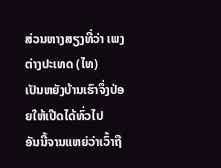ສ່ວນຫາງສຽງທີ່ວ່າ ເພງຕ່າງປະເທດ (ໄທ)
ເປັນຫຍັງບ້ານເຮົາຈຶ່ງປ່ອຍໃຫ້ເປີດໄດ້ທົ່ວໄປ
ອັນນີ້ຈານແຫຍ່ວ່າເວົ້າຖື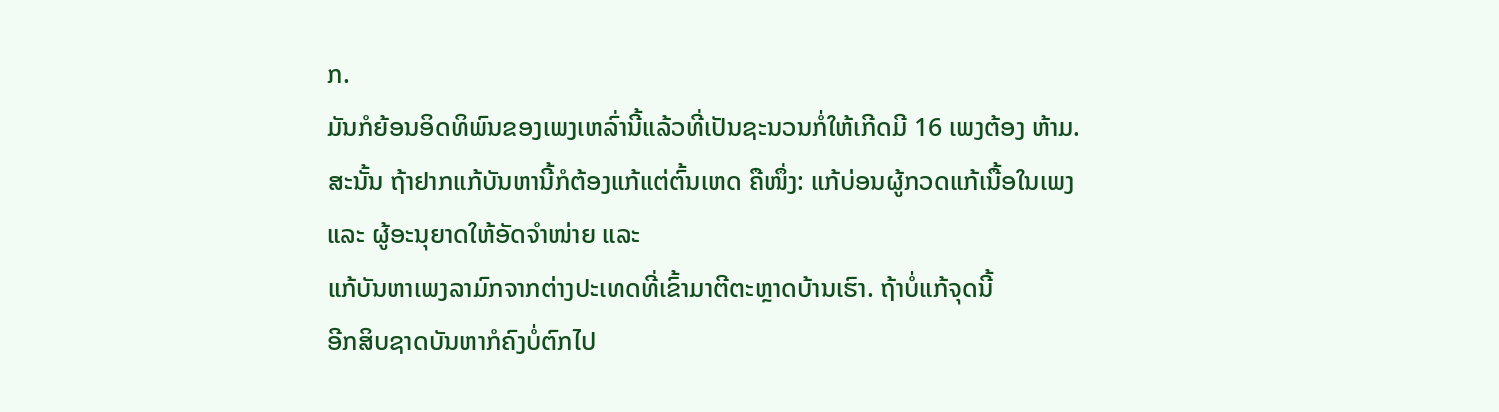ກ.
ມັນກໍຍ້ອນອິດທິພົນຂອງເພງເຫລົ່ານີ້ແລ້ວທີ່ເປັນຊະນວນກໍ່ໃຫ້ເກີດມີ 16 ເພງຕ້ອງ ຫ້າມ.
ສະນັ້ນ ຖ້າຢາກແກ້ບັນຫານີ້ກໍຕ້ອງແກ້ແຕ່ຕົ້ນເຫດ ຄືໜຶ່ງ: ແກ້ບ່ອນຜູ້ກວດແກ້ເນື້ອໃນເພງ
ແລະ ຜູ້ອະນຸຍາດໃຫ້ອັດຈຳໜ່າຍ ແລະ
ແກ້ບັນຫາເພງລາມົກຈາກຕ່າງປະເທດທີ່ເຂົ້າມາຕີຕະຫຼາດບ້ານເຮົາ. ຖ້າບໍ່ແກ້ຈຸດນີ້
ອີກສິບຊາດບັນຫາກໍຄົງບໍ່ຕົກໄປ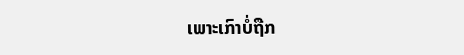ເພາະເກົາບໍ່ຖືກ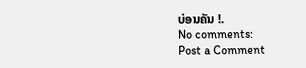ບ່ອນຄັນ !.
No comments:
Post a Comment